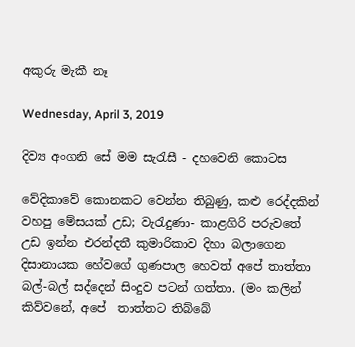අකුරු මැකී නෑ

Wednesday, April 3, 2019

දිව්‍ය අංගනි සේ මම සැරැසී - දහවෙනි කොටස

වේදිකාවේ කොනකට වෙන්න තිබුණු, කළු රෙද්දකින් වහපු මේසයක් උඩ; වැරැදුණා- කාළගිරි පරුවතේ උඩ ඉන්න එරන්දතී කුමාරිකාව දිහා බලාගෙන දිසානායක හේවගේ ගුණපාල හෙවත් අපේ තාත්තා බල්-බල් සද්දෙන් සිංදුව පටන් ගත්තා. (මං කලින් කිව්වනේ, අපේ  තාත්තට තිබ්බේ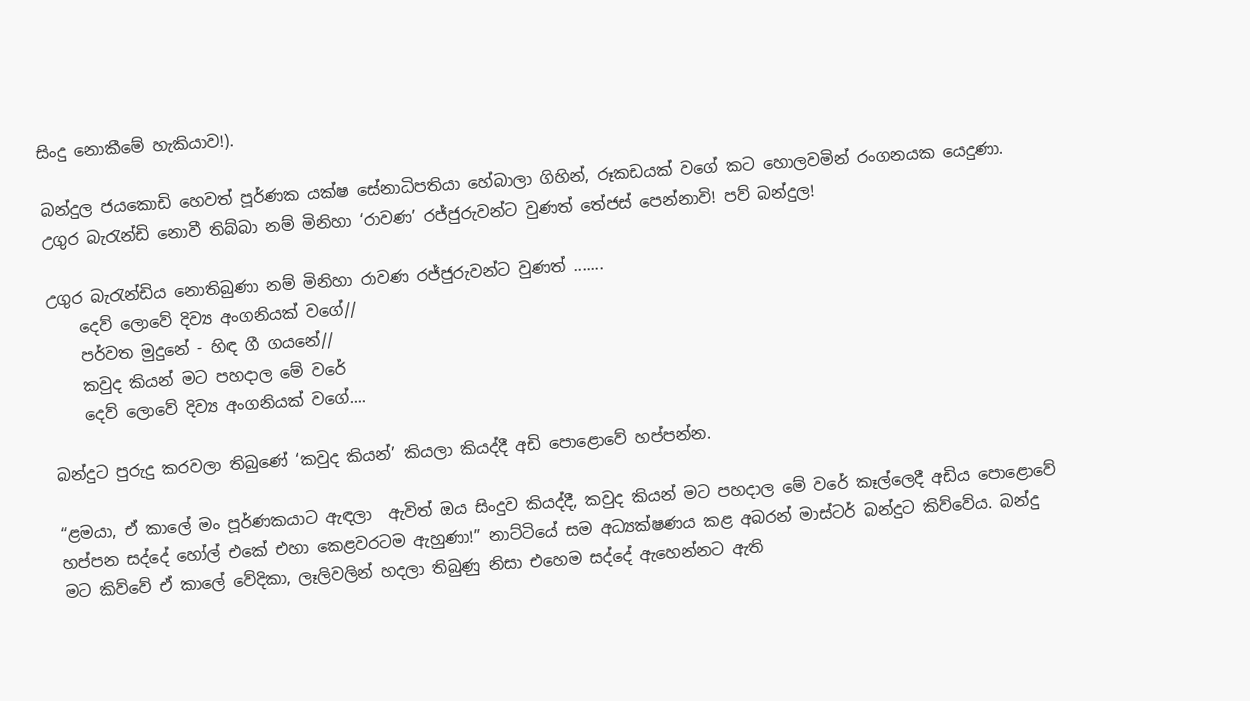සිංදු නොකීමේ හැකියාව!).

බන්දුල ජයකොඩි හෙවත් පූර්ණක යක්ෂ සේනාධිපතියා හේබාලා ගිහින්, රූකඩයක් වගේ කට හොලවමින් රංගනයක යෙදුණා. උගුර බැරැන්ඩි නොවී තිබ්බා නම් මිනිහා ‘රාවණ’ රජ්ජුරුවන්ට වුණත් තේජස් පෙන්නාවි! පව් බන්දුල!

උගුර බැරැන්ඩිය නොතිබුණා නම් මිනිහා රාවණ රජ්ජුරුවන්ට වුණත් .......
    දෙව් ලොවේ දිව්‍ය අංගනියක් වගේ//
    පර්වත මුදුනේ - හිඳ ගී ගයනේ//
    කවුද කියන් මට පහදාල මේ වරේ
    දෙව් ලොවේ දිව්‍ය අංගනියක් වගේ....

බන්දුට පුරුදු කරවලා තිබුණේ ‘කවුද කියන්’ කියලා කියද්දී අඩි පොළොවේ හප්පන්න.

“ළමයා, ඒ කාලේ මං පූර්ණකයාට ඇඳලා  ඇවිත් ඔය සිංදුව කියද්දී, කවුද කියන් මට පහදාල මේ වරේ කෑල්ලෙදී අඩිය පොළොවේ හප්පන සද්දේ හෝල් එකේ එහා කෙළවරටම ඇහුණා!” නාට්ටියේ සම අධ්‍යක්ෂණය කළ අබරන් මාස්ටර් බන්දුට කිව්වේය. බන්දු මට කිව්වේ ඒ කාලේ වේදිකා, ලෑලිවලින් හදලා තිබුණු නිසා එහෙම සද්දේ ඇහෙන්නට ඇති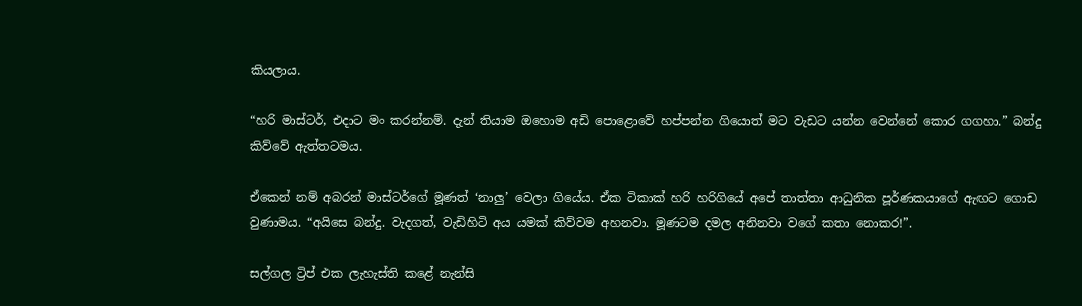කියලාය.

“හරි මාස්ටර්, එදාට මං කරන්නම්. දැන් තියාම ඔහොම අඩි පොළොවේ හප්පන්න ගියොත් මට වැඩට යන්න වෙන්නේ කොර ගගහා.” බන්දු කිව්වේ ඇත්තටමය.

ඒකෙන් නම් අබරන් මාස්ටර්ගේ මූණත් ‘නාලු’ වෙලා ගියේය. ඒක ටිකාක් හරි හරිගියේ අපේ තාත්තා ආධුනික පූර්ණකයාගේ ඇඟට ගොඩ වුණාමය. “අයිසෙ බන්දු. වැදගත්, වැඩිහිටි අය යමක් කිව්වම අහනවා. මූණටම දමල අනිනවා වගේ කතා නොකර!”.

සල්ගල ට්‍රිප් එක ලැහැස්ති කළේ නැන්සි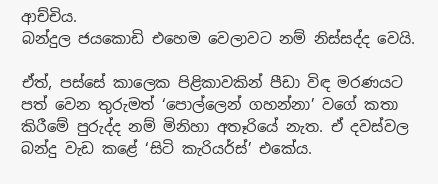ආච්චිය.
බන්දුල ජයකොඩි එහෙම වෙලාවට නම් නිස්සද්ද වෙයි.

ඒත්, පස්සේ කාලෙක පිළිකාවකින් පීඩා විඳ මරණයට පත් වෙන තුරුමත් ‘පොල්ලෙන් ගහන්නා’ වගේ කතා කිරීමේ පුරුද්ද නම් මිනිහා අතෑරියේ නැත. ඒ දවස්වල බන්දු වැඩ කළේ ‘සිටි කැරියර්ස්’ එකේය.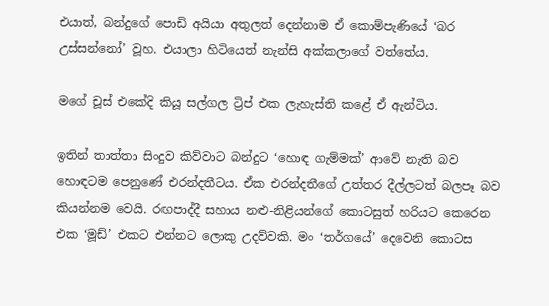එයාත්, බන්දුගේ පොඩි අයියා අතුලත් දෙන්නාම ඒ කොම්පැණියේ ‘බර උස්සන්නෝ’ වූහ. එයාලා හිටියෙත් නැන්සි අක්කලාගේ වත්තේය.

මගේ චූස් එකේදි කියූ සල්ගල ට්‍රිප් එක ලැහැස්ති කළේ ඒ ඇන්ටිය.

ඉතින් තාත්තා සිංදුව කිව්වාට බන්දුට ‘හොඳ ගැම්මක්’ ආවේ නැති බව හොඳටම පෙනුණේ එරන්දතීටය. ඒක එරන්දතීගේ උත්තර දීල්ලටත් බලපෑ බව කියන්නම වෙයි. රඟපාද්දී සහාය නළු-නිළියන්ගේ කොටසුත් හරියට කෙරෙන එක ‘මූඩ්’ එකට එන්නට ලොකු උදව්වකි. මං ‘තර්ගයේ’ දෙවෙනි කොටස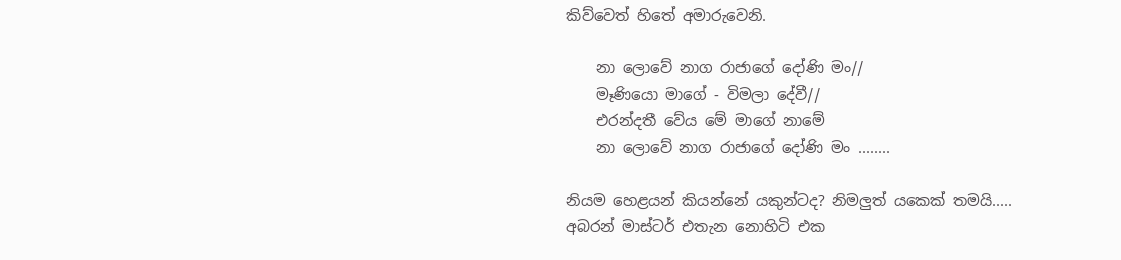කිව්වෙත් හිතේ අමාරුවෙනි.

    නා ලොවේ නාග රාජාගේ දෝණි මං//
    මෑණියො මාගේ - විමලා දේවී//
    එරන්දතී වේය මේ මාගේ නාමේ
    නා ලොවේ නාග රාජාගේ දෝණි මං ........

නියම හෙළයන් කියන්නේ යකුන්ටද? නිමලුත් යකෙක් තමයි.....
අබරන් මාස්ටර් එතැන නොහිටි එක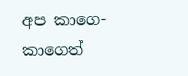අප කාගෙ-කාගෙත්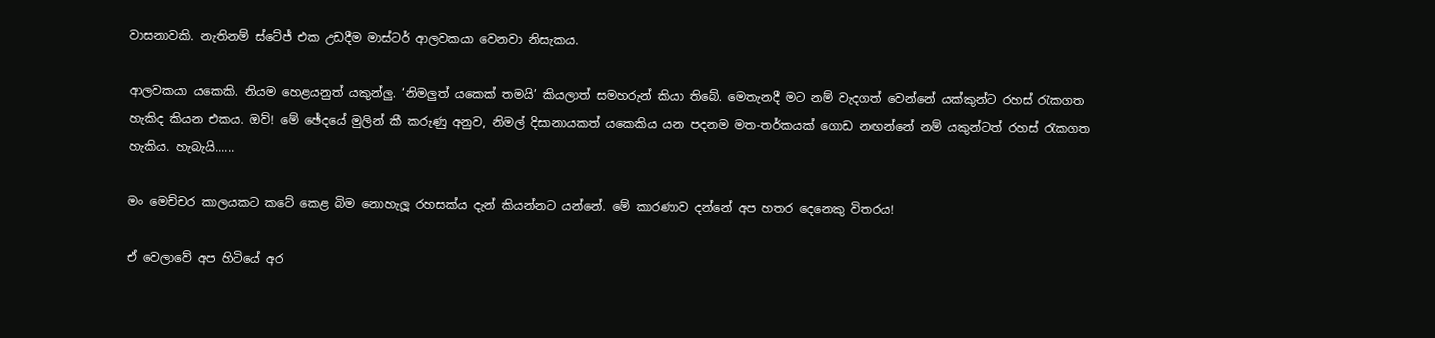වාසනාවකි. නැතිනම් ස්ටේජ් එක උඩදීම මාස්ටර් ආලවකයා වෙනවා නිසැකය.

ආලවකයා යකෙකි. නියම හෙළයනුත් යකුන්ලු. ‘නිමලුත් යකෙක් තමයි’ කියලාත් සමහරුන් කියා තිබේ. මෙතැනදී මට නම් වැදගත් වෙන්නේ යක්කුන්ට රහස් රැකගත හැකිද කියන එකය. ඔව්! මේ ඡේදයේ මුලින් කී කරුණු අනුව, නිමල් දිසානායකත් යකෙකිය යන පදනම මත-තර්කයක් ගොඩ නඟන්නේ නම් යකුන්ටත් රහස් රැකගත හැකිය. හැබැයි......

මං මෙච්චර කාලයකට කටේ කෙළ බිම නොහැලූ රහසක්ය දැන් කියන්නට යන්නේ. මේ කාරණාව දන්නේ අප හතර දෙනෙකු විතරය!

ඒ වෙලාවේ අප හිටියේ අර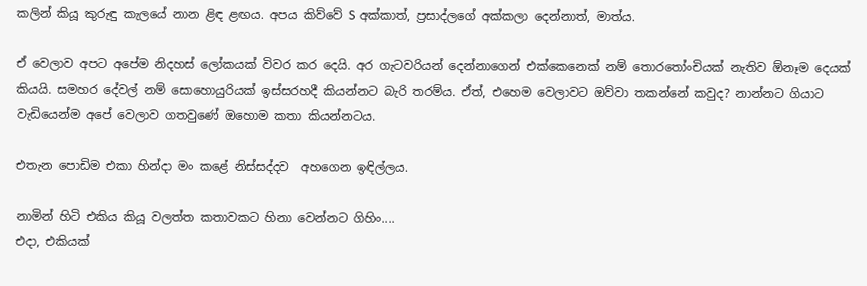කලින් කියූ කුරුඳු කැලයේ නාන ළිඳ ළඟය. අපය කිව්වේ S අක්කාත්, ප්‍රසාද්ලගේ අක්කලා දෙන්නාත්, මාත්ය.

ඒ වෙලාව අපට අපේම නිදහස් ලෝකයක් විවර කර දෙයි. අර ගැටවරියන් දෙන්නාගෙන් එක්කෙනෙක් නම් තොරතෝංචියක් නැතිව ඕනෑම දෙයක් කියයි. සමහර දේවල් නම් සොහොයුරියක් ඉස්සරහදී කියන්නට බැරි තරම්ය. ඒත්, එහෙම වෙලාවට ඔව්වා තකන්නේ කවුද? නාන්නට ගියාට වැඩියෙන්ම අපේ වෙලාව ගතවුණේ ඔහොම කතා කියන්නටය.

එතැන පොඩිම එකා හින්දා මං කළේ නිස්සද්දව  අහගෙන ඉඳිල්ලය.

නාමින් හිටි එකිය කියූ වලත්ත කතාවකට හිනා වෙන්නට ගිහිං....
එදා, එකියක්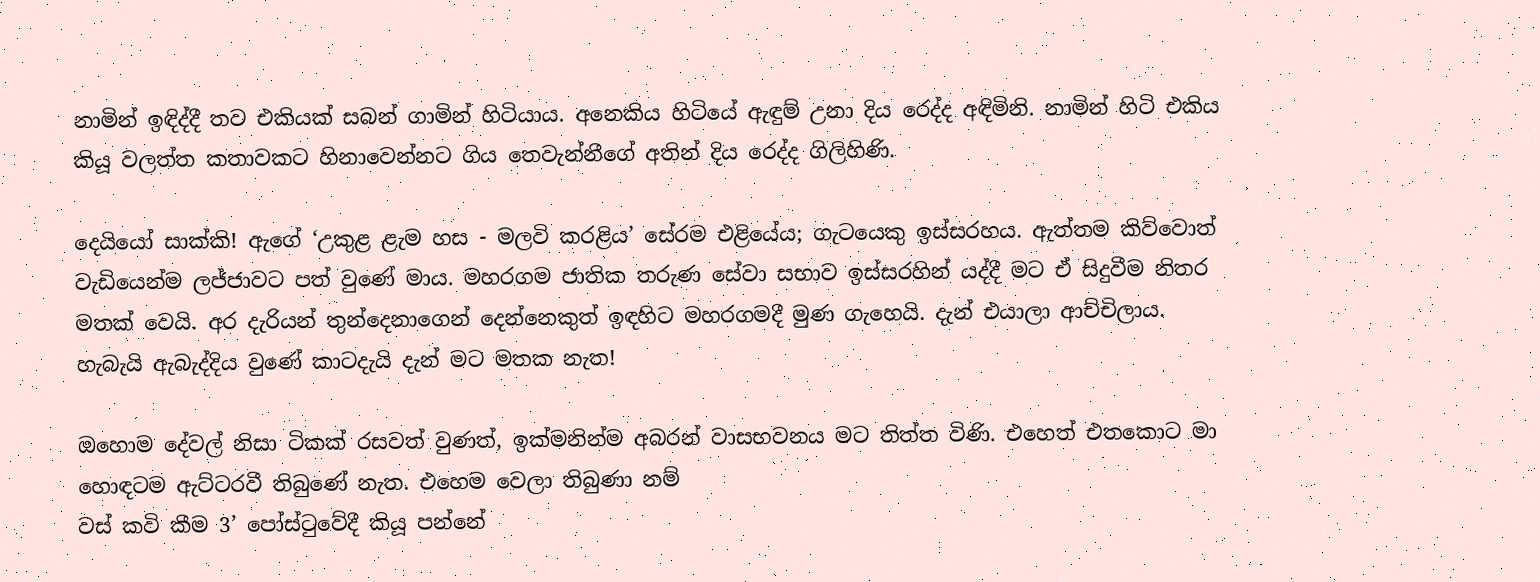නාමින් ඉඳිද්දී තව එකියක් සබන් ගාමින් හිටියාය. අනෙකිය හිටියේ ඇඳුම් උනා දිය රෙද්ද අඳිමිනි. නාමින් හිටි එකිය කියූ වලත්ත කතාවකට හිනාවෙන්නට ගිය තෙවැන්නීගේ අතින් දිය රෙද්ද ගිලිහිණි.

දෙයියෝ සාක්කි! ඇගේ ‘උකුළ ළැම හස - මලවි කරළිය’ සේරම එළියේය; ගැටයෙකු ඉස්සරහය. ඇත්තම කිව්වොත් වැඩියෙන්ම ලජ්ජාවට පත් වුණේ මාය. මහරගම ජාතික තරුණ සේවා සභාව ඉස්සරහින් යද්දී මට ඒ සිදුවීම නිතර මතක් වෙයි. අර දැරියන් තුන්දෙනාගෙන් දෙන්නෙකුත් ඉඳහිට මහරගමදී මුණ ගැහෙයි. දැන් එයාලා ආච්චිලාය.
හැබැයි ඇබැද්දිය වුණේ කාටදැයි දැන් මට මතක නැත!

ඔහොම දේවල් නිසා ටිකක් රසවත් වුණත්, ඉක්මනින්ම අබරන් වාසභවනය මට තිත්ත විණි. එහෙත් එතකොට මා හොඳටම ඇට්ටරවී තිබුණේ නැත. එහෙම වෙලා තිබුණා නම්
වස් කවි කීම 3’ පෝස්ටුවේදී කියූ පන්නේ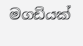මගඩියක්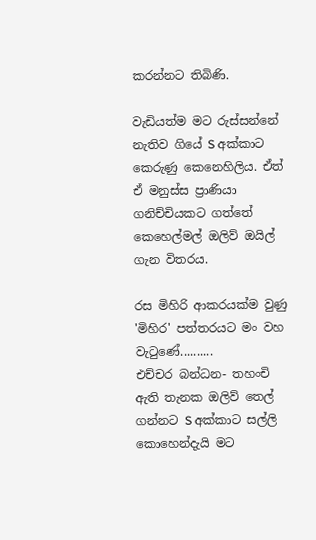කරන්නට තිබිණි.

වැඩියත්ම මට රුස්සන්නේ නැතිව ගියේ S අක්කාට කෙරුණු කෙනෙහිලිය. ඒත් ඒ මනුස්ස ප්‍රාණියා ගනිච්චියකට ගත්තේ කෙහෙල්මල් ඔලිව් ඔයිල් ගැන විතරය.

රස මිහිරි ආකරයක්ම වුණු 'මිහිර' පත්තරයට මං වහ වැටුණේ..........
එච්චර බන්ධන- තහංචි ඇති තැනක ඔලිව් තෙල් ගන්නට S අක්කාට සල්ලි කොහෙන්දැයි මට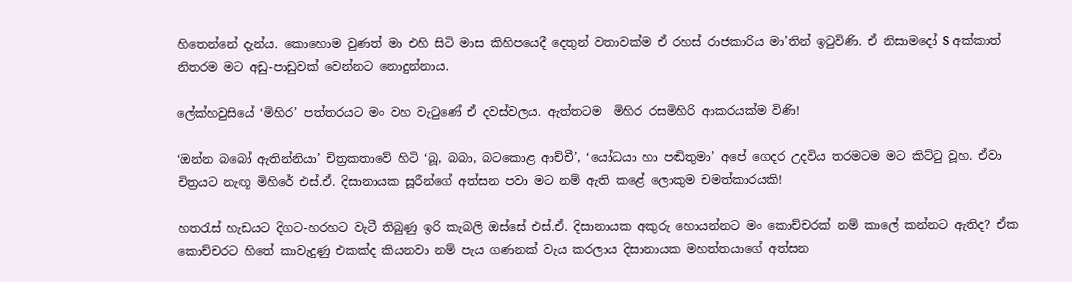හිතෙන්නේ දැන්ය. කොහොම වුණත් මා එහි සිටි මාස කිහිපයෙදී දෙතුන් වතාවක්ම ඒ රහස් රාජකාරිය මා’තින් ඉටුවිණි. ඒ නිසාමදෝ S අක්කාත් නිතරම මට අඩු-පාඩුවක් වෙන්නට නොදුන්නාය.

ලේක්හවුසියේ ‘මිහිර’ පත්තරයට මං වහ වැටුණේ ඒ දවස්වලය. ඇත්තටම  මිහිර රසමිහිරි ආකරයක්ම විණි!

‘ඔන්න බබෝ ඇතින්නියා’ චිත්‍රකතාවේ හිටි ‘බූ, බබා, බටකොළ ආච්චී’, ‘යෝධයා හා පඬිතුමා’ අපේ ගෙදර උදවිය තරමටම මට කිට්ටු වූහ. ඒවා චිත්‍රයට නැඟූ මිහිරේ එස්.ඒ. දිසානායක සූරීන්ගේ අත්සන පවා මට නම් ඇති කළේ ලොකුම චමත්කාරයකි!

හතරැස් හැඩයට දිගට-හරහට වැටී තිබුණු ඉරි කැබලි ඔස්සේ එස්.ඒ. දිසානායක අකුරු හොයන්නට මං කොච්චරක් නම් කාලේ කන්නට ඇතිද? ඒක කොච්චරට හිතේ කාවැදුණු එකක්ද කියනවා නම් පැය ගණනක් වැය කරලාය දිසානායක මහත්තයාගේ අත්සන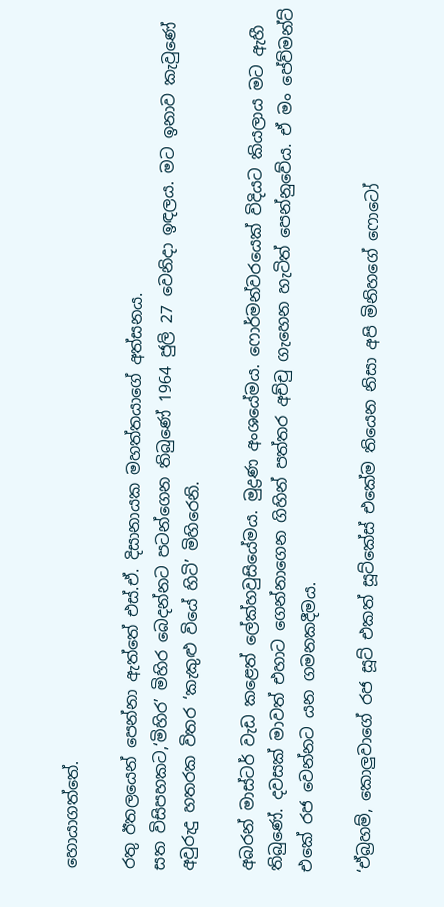හොයාගත්තේ.

රතු ඊතලයෙන් පෙන්නා ඇත්තේ එස්.ඒ. දිසානායක මහත්තයාගේ අත්සනය.
සත විසිපහකට,‘මිහිර’ මිහිර බෙදන්නට පටන්ගෙන තිබුණේ 1964 ජුලි 27 වෙනිදා ඉඳලය. මට ඉනාව කැවුණේ අවුරුදු හතරක විතර ‘කැකුළු වියේ හිටි’ මිහිරෙනි.

අබරන් මාස්ටර් වැඩ කළෙත් ලේක්හවුසියේමය. මුද්‍රණ අංශයේමය. ෆොර්මන්වරයෙක් විදියට කියලාය මට ඇහී තිබුණේ. දවසක් මාවත් එහාට ගෙන්නාගෙන ගිහින් පත්තර අච්චු ගැහෙන හැටිත් පෙන්නුවේය. ඒ මං පේව්මන්ට් එකේ රජ වෙන්නට යන ගමනකදීමය.

‘ඒබ්‍රහම්, කොලුවාගේ රජ සූට් එකත් සූට්කේස් එකේම තියෙන නිසා අපි මිනිහගේ ෆොටෝ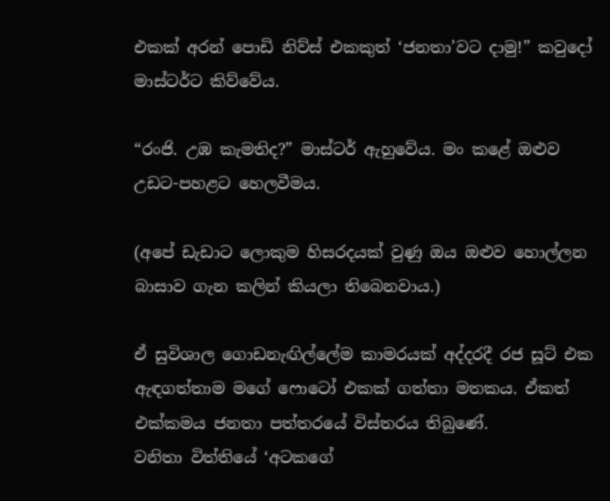එකක් අරන් පොඩි නිව්ස් එකකුත් ‘ජනතා’වට දාමු!” කවුදෝ මාස්ටර්ට කිව්වේය.

“රංජි. උඹ කැමතිද?” මාස්ටර් ඇහුවේය. මං කළේ ඔළුව උඩට-පහළට හෙලවීමය.

(අපේ ඩැඩාට ලොකුම හිසරදයක් වුණු ඔය ඔළුව හොල්ලන බාසාව ගැන කලින් කියලා තිබෙනවාය.)

ඒ සුවිශාල ගොඩනැඟිල්ලේම කාමරයක් අද්දරදී රජ සූට් එක ඇඳගත්තාම මගේ ෆොටෝ එකක් ගත්තා මතකය. ඒකත් එක්කමය ජනතා පත්තරයේ විස්තරය තිබුණේ.
වනිතා විත්තියේ ‘අටකගේ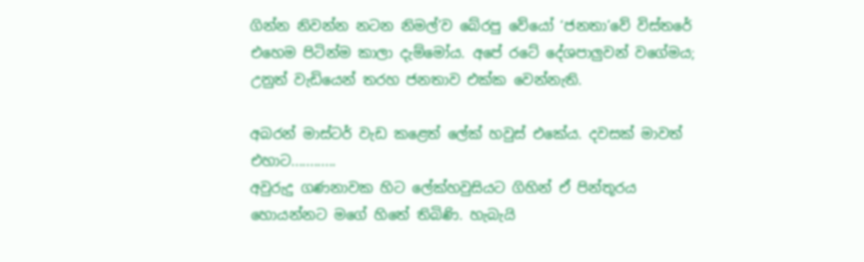ගින්න නිවන්න නටන නිමල්’ව බේරපු වේයෝ ‘ජනතා’වේ විස්තරේ එහෙම පිටින්ම කාලා දැම්මෝය. අපේ රටේ දේශපාලුවන් වගේමය; උනුත් වැඩියෙන් තරහ ජනතාව එක්ක වෙන්නැති.

අබරන් මාස්ටර් වැඩ කළෙත් ලේක් හවුස් එකේය. දවසක් මාවත් එහාට............
අවුරුදු ගණනාවක හිට ලේක්හවුසියට ගිහින් ඒ පින්තූරය හොයන්නට මගේ හිතේ තිබිණි. හැබැයි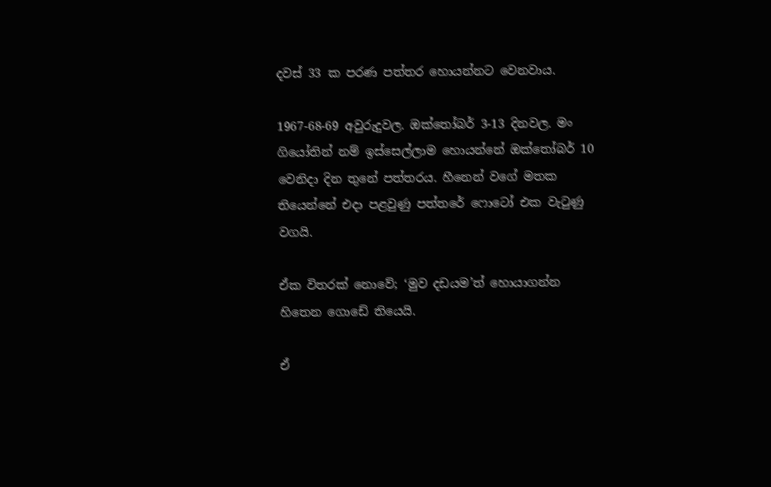දවස් 33 ක පරණ පත්තර හොයන්නට වෙනවාය.

1967-68-69 අවුරුදුවල. ඔක්තෝබර් 3-13 දිනවල. මං ගියෝතින් නම් ඉස්සෙල්ලාම හොයන්නේ ඔක්තෝබර් 10 වෙනිදා දින තුනේ පත්තරය. හීනෙන් වගේ මතක තියෙන්නේ එදා පළවුණු පත්තරේ ෆොටෝ එක වැටුණු වගයි.

ඒක විතරක් නොවේ; ‘මුව දඩයම’ත් හොයාගන්න හිතෙන ගොඩේ තියෙයි.

ඒ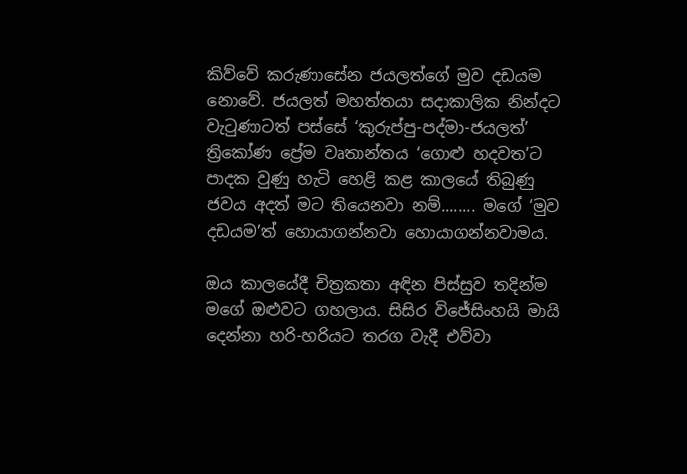කිව්වේ කරුණාසේන ජයලත්ගේ මුව දඩයම නොවේ. ජයලත් මහත්තයා සදාකාලික නින්දට වැටුණාටත් පස්සේ ‘කුරුප්පු-පද්මා-ජයලත්’ ත්‍රිකෝණ ප්‍රේම වෘතාන්තය ‘ගොළු හදවත’ට පාදක වුණු හැටි හෙළි කළ කාලයේ තිබුණු ජවය අදත් මට තියෙනවා නම්........ මගේ ‘මුව දඩයම’ත් හොයාගන්නවා හොයාගන්නවාමය.

ඔය කාලයේදී චිත්‍රකතා අඳින පිස්සුව තදින්ම මගේ ඔළුවට ගහලාය. සිසිර විජේසිංහයි මායි
දෙන්නා හරි-හරියට තරග වැදී එව්වා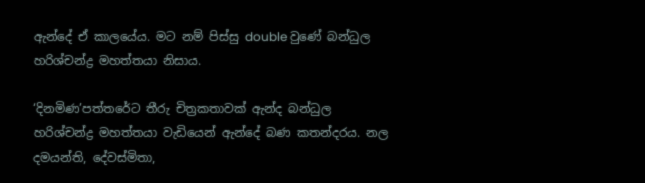ඇන්දේ ඒ කාලයේය. මට නම් පිස්සු double වුණේ බන්ධුල හරිශ්චන්ද්‍ර මහත්තයා නිසාය.

‘දිනමිණ’පත්තරේට තීරු චිත්‍රකතාවක් ඇන්ද බන්ධුල හරිශ්චන්ද්‍ර මහත්තයා වැඩියෙන් ඇන්දේ බණ කතන්දරය. නල දමයන්ති, දේවස්මිතා,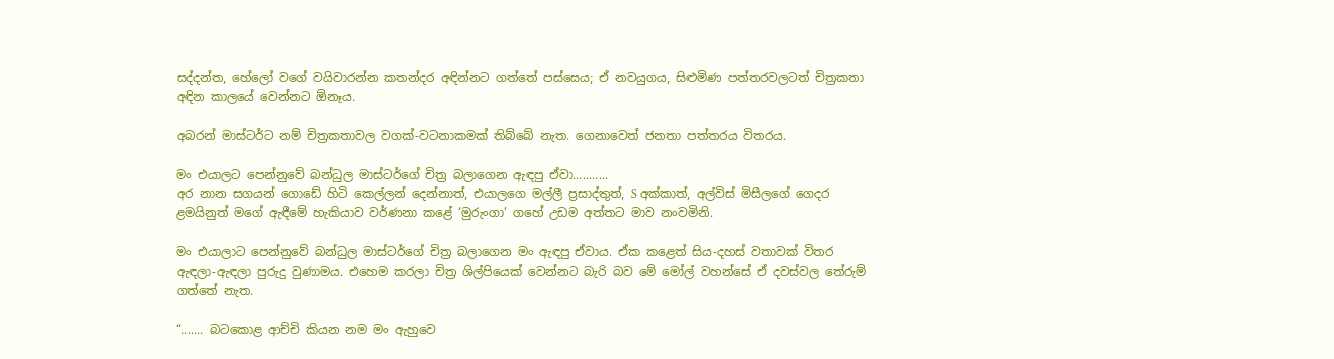සද්දන්ත, හේලෝ වගේ වයිවාරන්න කතන්දර අඳින්නට ගත්තේ පස්සෙය; ඒ නවයුගය, සිළුමිණ පත්තරවලටත් චිත්‍රකතා අඳින කාලයේ වෙන්නට ඕනෑය.

අබරන් මාස්ටර්ට නම් චිත්‍රකතාවල වගක්-වටනාකමක් තිබ්බේ නැත. ගෙනාවෙත් ජනතා පත්තරය විතරය.

මං එයාලට පෙන්නුවේ බන්ධුල මාස්ටර්ගේ චිත්‍ර බලාගෙන ඇඳපු ඒවා...........
අර නාන සගයන් ගොඩේ හිටි කෙල්ලන් දෙන්නාත්, එයාලගෙ මල්ලී ප්‍රසාද්තුත්, S අක්කාත්, අල්විස් මිසීලගේ ගෙදර ළමයිනුත් මගේ ඇඳීමේ හැකියාව වර්ණනා කළේ ‘මුරුංගා’ ගහේ උඩම අත්තට මාව නංවමිනි.

මං එයාලාට පෙන්නුවේ බන්ධුල මාස්ටර්ගේ චිත්‍ර බලාගෙන මං ඇඳපු ඒවාය. ඒක කළෙත් සිය-දහස් වතාවක් විතර ඇඳලා-ඇඳලා පුරුදු වුණාමය. එහෙම කරලා චිත්‍ර ශිල්පියෙක් වෙන්නට බැරි බව මේ මෝල් වහන්සේ ඒ දවස්වල තේරුම් ගත්තේ නැත.

“....... බටකොළ ආච්චි කියන නම මං ඇහුවෙ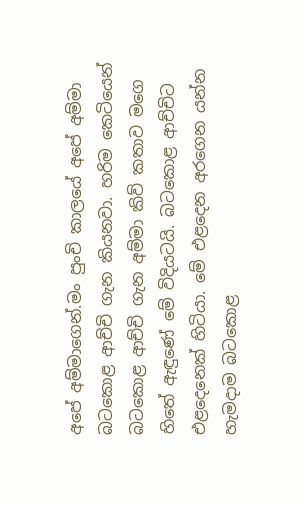අපේ අම්මාගෙන්.මං පුංචි කාලයේ අපේ අම්මා බටකොළ ආච්චි ගැන කියනවා. හරිම කෙටියෙන් බටකොළ ආච්චි ගැන අම්මා කිව් කතාව මගෙ හිතේ ඇඳුණේ මේ විදියටයි. බටකොළ ආච්චිට එළදෙනෙක් හිටියා. මේ එළදෙන අරගෙන යන්න හැමදාම බටකොළ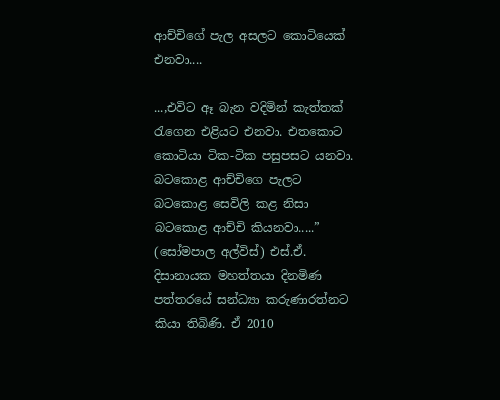ආච්චිගේ පැල අසලට කොටියෙක් එනවා....

...,එවිට ඈ බැන වදිමින් කැත්තක් රැගෙන එළියට එනවා. එතකොට කොටියා ටික-ටික පසුපසට යනවා. බටකොළ ආච්චිගෙ පැලට බටකොළ සෙවිලි කළ නිසා බටකොළ ආච්චි කියනවා.....” (සෝමපාල අල්විස්) එස්.ඒ. දිසානායක මහත්තයා දිනමිණ පත්තරයේ සන්ධ්‍යා කරුණාරත්නට කියා තිබිණි. ඒ 2010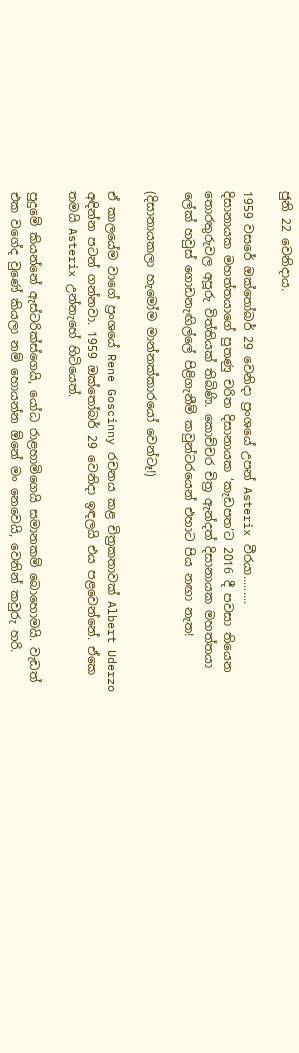ජුනි 22 වෙනිදාය.

1959 වසරේ ඔක්තෝබර් 29 වෙනිදා ප්‍රංශයේ උපන් Asterix වීරයා.........
දිසානායක මහත්තයාගේ පුතණු චරිත දිසානායක ‘කැඩපත’ට 2016 දී පවසා තියෙන තොරතුරුවල අපූරු විත්තියක් තිබිණි. කොච්චර චිත්‍ර ඇන්දත් දිසානායක මහත්තයා ලේක් හවුස් ගොඩනැඟිල්ලේ පිළිගැනීම් කවුන්ටරයෙන් එහාට පිය නඟා නැත!

(දිසානායකලා හැමෝම මාන්නක්කාරයෝ වෙන්ටෑ!)

ඒ කාලයේම වාගේ ප්‍රංශයේ Rene Goscinny රචනය කළ චිත්‍රකතාවක් Albert Uderzo අඳින්න පටන් ගන්නවා. 1959 ඔක්තෝබර් 29 වෙනිදා ඉඳලයි එය පළවෙන්නේ. ඒකෙ තමයි Asterix උන්නැහේ හිටියෙත්.

පුදුමේ කියන්නේ ඇස්ටරික්ස්ගෙයි, යෝධ රාළහාමිගෙයි සමානකම් බොහොමයි. වැඩත් එක වගේද වුණේ කියලා නම් හොයන්න ඕනේ මං නෙවෙයි, වෙනින් කවුරු හරි.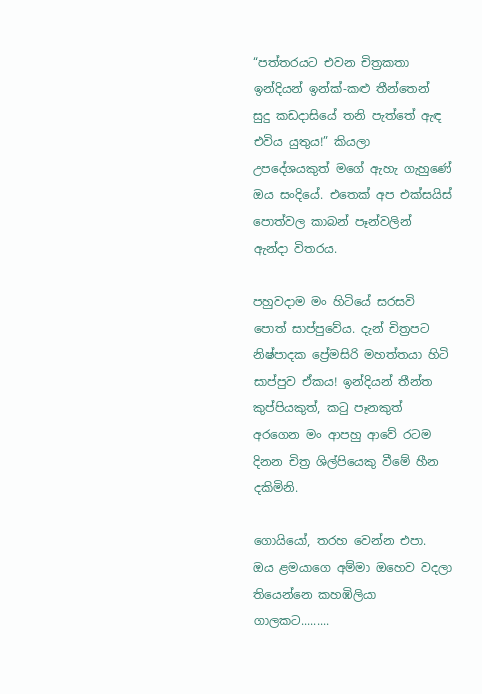“පත්තරයට එවන චිත්‍රකතා ඉන්දියන් ඉන්ක්-කළු තීන්තෙන් සුදු කඩදාසියේ තනි පැත්තේ ඇඳ එවිය යුතුය!” කියලා උපදේශයකුත් මගේ ඇහැ ගැහුණේ ඔය සංදියේ. එතෙක් අප එක්සයිස් පොත්වල කාබන් පෑන්වලින් ඇන්දා විතරය.

පහුවදාම මං හිටියේ සරසවි පොත් සාප්පුවේය. දැන් චිත්‍රපට නිෂ්පාදක ප්‍රේමසිරි මහත්තයා හිටි සාප්පුව ඒකය! ඉන්දියන් තීන්ත කුප්පියකුත්, කටු පෑනකුත් අරගෙන මං ආපහු ආවේ රටම දිනන චිත්‍ර ශිල්පියෙකු වීමේ හීන දකිමිනි.

ගොයියෝ, තරහ වෙන්න එපා. ඔය ළමයාගෙ අම්මා ඔහෙව වදලා තියෙන්නෙ කහඹිලියා ගාලකට.........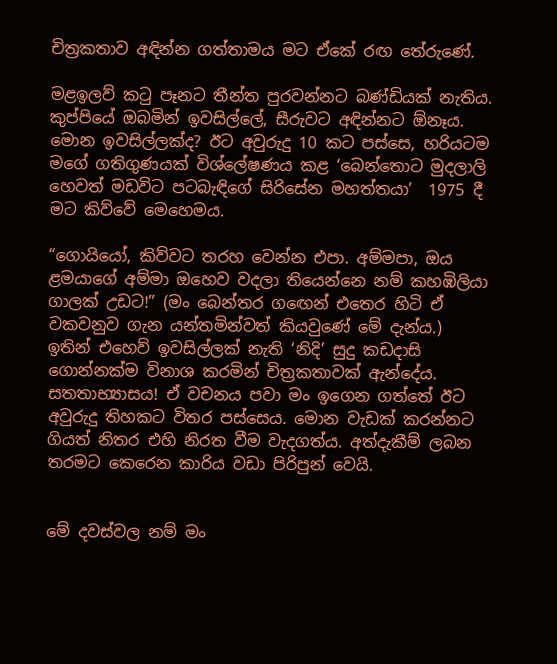චිත්‍රකතාව අඳින්න ගත්තාමය මට ඒකේ රඟ තේරුණේ.

මළඉලව් කටු පෑනට තීන්ත පුරවන්නට බණ්ඩියක් නැතිය. කුප්පියේ ඔබමින් ඉවසිල්ලේ, සීරුවට අඳින්නට ඕනෑය. මොන ඉවසිල්ලක්ද? ඊට අවුරුදු 10 කට පස්සෙ, හරියටම මගේ ගතිගුණයක් විශ්ලේෂණය කළ ‘බෙන්තොට මුදලාලි හෙවත් මඩවිට පටබැඳිගේ සිරිසේන මහත්තයා’  1975 දී මට කිව්වේ මෙහෙමය.

“ගොයියෝ, කිව්වට තරහ වෙන්න එපා. අම්මපා, ඔය ළමයාගේ අම්මා ඔහෙව වදලා තියෙන්නෙ නම් කහඹිලියා ගාලක් උඩට!” (මං බෙන්තර ගඟෙන් එතෙර හිටි ඒ වකවනුව ගැන යන්තමින්වත් කියවුණේ මේ දැන්ය.)
ඉතින් එහෙව් ඉවසිල්ලක් නැති ‘නිදි’ සුදු කඩදාසි ගොන්නක්ම විනාශ කරමින් චිත්‍රකතාවක් ඇන්දේය.
සතතාභ්‍යාසය! ඒ වචනය පවා මං ඉගෙන ගත්තේ ඊට අවුරුදු තිහකට විතර පස්සෙය. මොන වැඩක් කරන්නට ගියත් නිතර එහි නිරත වීම වැදගත්ය. අත්දැකීම් ලබන තරමට කෙරෙන කාරිය වඩා පිරිපුන් වෙයි.


මේ දවස්වල නම් මං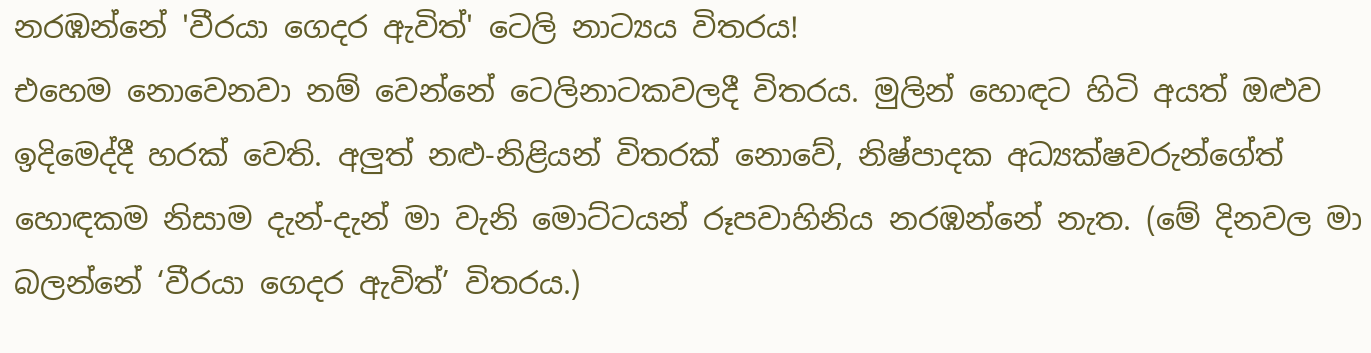නරඹන්නේ 'වීරයා ගෙදර ඇවිත්' ටෙලි නාට්‍යය විතරය!
එහෙම නොවෙනවා නම් වෙන්නේ ටෙලිනාටකවලදී විතරය. මුලින් හොඳට හිටි අයත් ඔළුව ඉදිමෙද්දී හරක් වෙති. අලුත් නළු-නිළියන් විතරක් නොවේ, නිෂ්පාදක අධ්‍යක්ෂවරුන්ගේත් හොඳකම නිසාම දැන්-දැන් මා වැනි මොට්ටයන් රූපවාහිනිය නරඹන්නේ නැත. (මේ දිනවල මා බලන්නේ ‘වීරයා ගෙදර ඇවිත්’ විතරය.)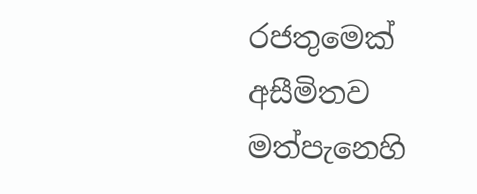රජතුමෙක් අසීමිතව මත්පැනෙහි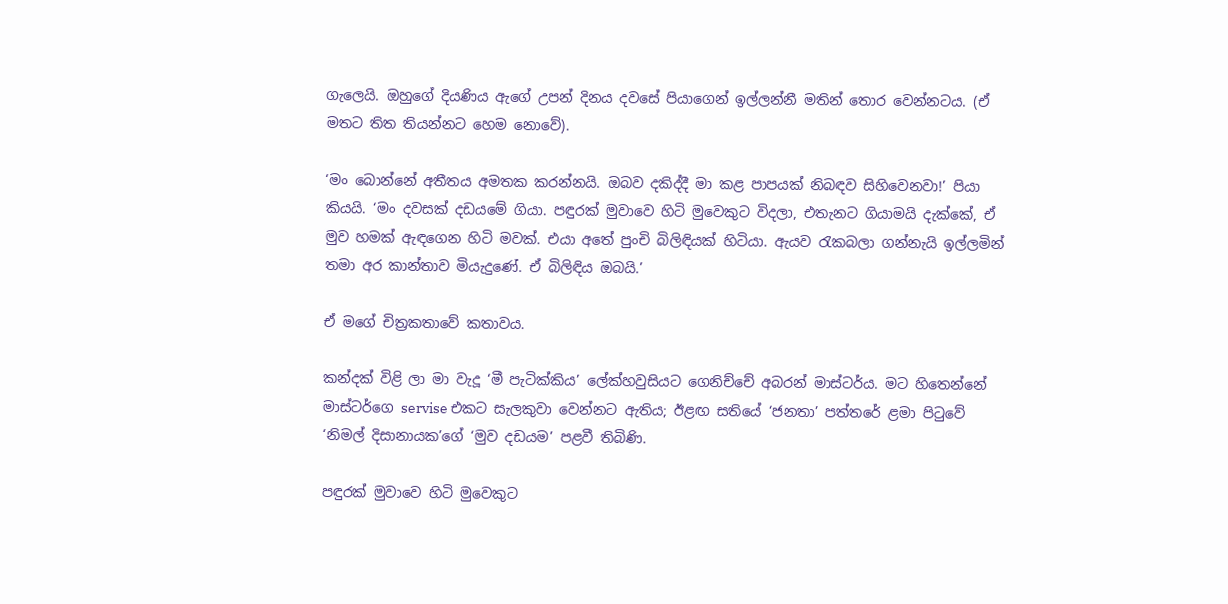ගැලෙයි. ඔහුගේ දියණිය ඇගේ උපන් දිනය දවසේ පියාගෙන් ඉල්ලන්නී මතින් තොර වෙන්නටය. (ඒ මතට තිත තියන්නට හෙම නොවේ).

‘මං බොන්නේ අතීතය අමතක කරන්නයි. ඔබව දකිද්දී මා කළ පාපයක් නිබඳව සිහිවෙනවා!’ පියා කියයි. ‘මං දවසක් දඩයමේ ගියා. පඳුරක් මුවාවෙ හිටි මුවෙකුට විදලා, එතැනට ගියාමයි දැක්කේ, ඒ මුව හමක් ඇඳගෙන හිටි මවක්. එයා අතේ පුංචි බිලිඳියක් හිටියා. ඇයව රැකබලා ගන්නැයි ඉල්ලමින් තමා අර කාන්තාව මියැදුණේ. ඒ බිලිඳිය ඔබයි.’

ඒ මගේ චිත්‍රකතාවේ කතාවය.

කන්දක් විළි ලා මා වැදූ ‘මී පැටික්කිය’ ලේක්හවුසියට ගෙනිච්චේ අබරන් මාස්ටර්ය. මට හිතෙන්නේ මාස්ටර්ගෙ servise එකට සැලකුවා වෙන්නට ඇතිය; ඊළඟ සතියේ ‘ජනතා’ පත්තරේ ළමා පිටුවේ ‘නිමල් දිසානායක’ගේ ‘මුව දඩයම’ පළවී තිබිණි.

පඳුරක් මුවාවෙ හිටි මුවෙකුට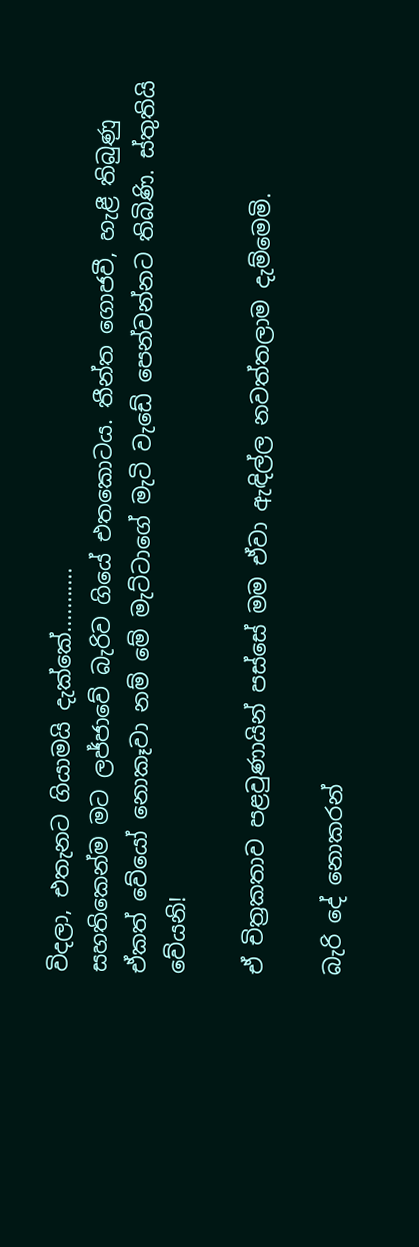විදලා, එතැනට ගියාමයි දැක්කේ...........
සහතිකෙන්ම මට ලජ්ජාවේ බැරිව ගියේ එතකොටය. තීන්ත ගොජවී, හැළී තිබුණු ඒකත් වේයෝ නොකෑවා නම් මේ මැට්ටාගේ මැටි වැඩේ පෙන්වන්නට තිබිණි. ස්තුතියි වේයනි!

ඒ චිත්‍රකතාව පළවුණායින් පස්සේ මම ඒවා ඇඳිල්ල නවත්තලාම දැම්මෙමි.

බැරි දේ නොකරන්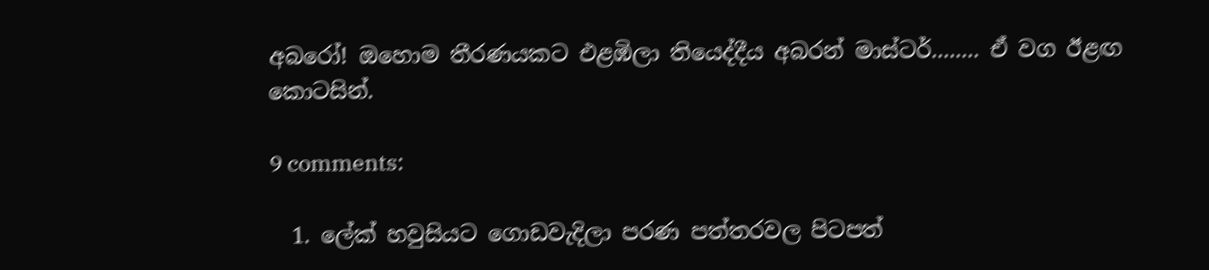අබරෝ! ඔහොම තීරණයකට එළඹිලා තියෙද්දීය අබරන් මාස්ටර්........ ඒ වග ඊළඟ කොටසින්.

9 comments:

  1. ලේක් හවුසියට ගොඩවැදිලා පරණ පත්තරවල පිටපත්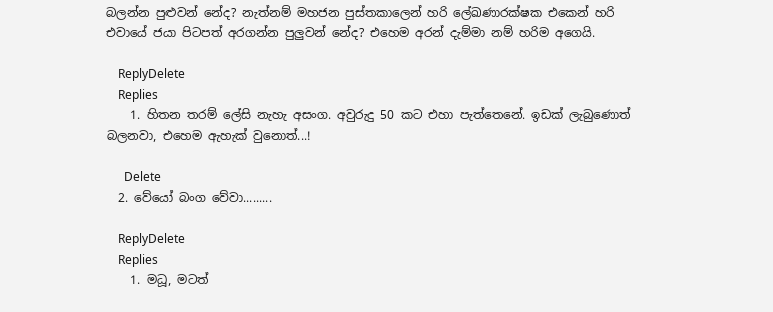බලන්න පුළුවන් නේද? නැත්නම් මහජන පුස්තකාලෙන් හරි ලේඛණාරක්ෂක එකෙන් හරි එවායේ ජයා පිටපත් අරගන්න පුලුවන් නේද? එහෙම අරන් දැම්මා නම් හරිම අගෙයි.

    ReplyDelete
    Replies
    1. හිතන තරම් ලේසි නැහැ අසංග. අවුරුදු 50 කට එහා පැත්තෙනේ. ඉඩක් ලැබුණොත් බලනවා, එහෙම ඇහැක් වුනොත්...!

      Delete
  2. වේයෝ බංග වේවා.........

    ReplyDelete
    Replies
    1. මධූ, මටත්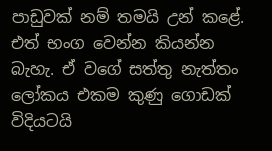පාඩුවක් නම් තමයි උන් කළේ. එත් භංග වෙන්න කියන්න බැහැ. ඒ වගේ සත්තු නැත්තං ලෝකය එකම කුණු ගොඩක් විදියටයි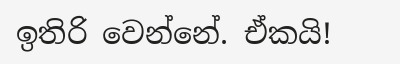ඉතිරි වෙන්නේ. ඒකයි!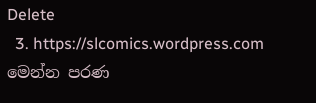Delete
  3. https://slcomics.wordpress.com මෙන්න පරණ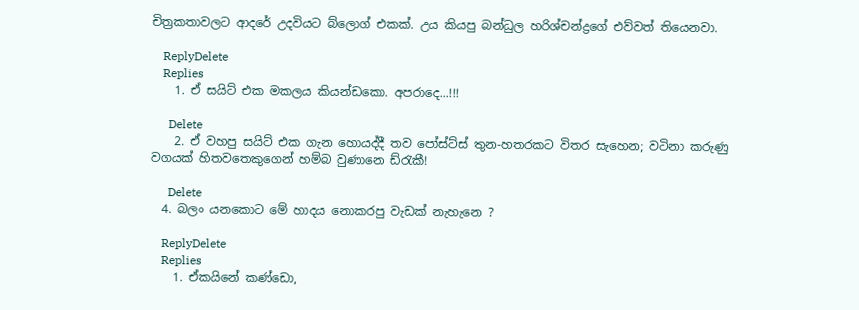චිත්‍රකතාවලට ආදරේ උදවියට බ්ලොග් එකක්. උය කියපු බන්ධුල හරිශ්චන්ද්‍රගේ එව්වත් තියෙනවා.

    ReplyDelete
    Replies
    1. ඒ සයිට් එක මකලය කියන්ඩකො. අපරාදෙ...!!!

      Delete
    2. ඒ වහපු සයිට් එක ගැන හොයද්දී තව පෝස්ට්ස් තුන-හතරකට විතර සැහෙන; වටිනා කරුණු වගයක් හිතවතෙකුගෙන් හම්බ වුණානෙ ඩ්රැකී!

      Delete
  4. බලං යනකොට මේ හාදය නොකරපු වැඩක් නැහැනෙ ?

    ReplyDelete
    Replies
    1. ඒකයිනේ කණ්ඩො,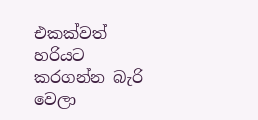එකක්වත් හරියට කරගන්න බැරි වෙලා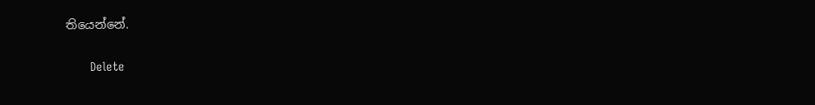තියෙන්නේ.

      Delete